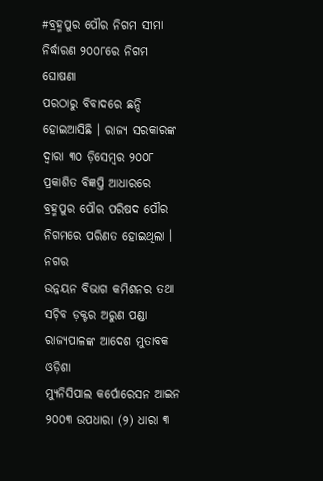#ବ୍ରହ୍ମପୁର ପୌର ନିଗମ ସୀମା ନିର୍ଦ୍ଧାରଣ ୨୦୦୮ରେ ନିଗମ ଘୋଷଣା
ପରଠାରୁ ବିବାଦରେ ଛନ୍ଦି ହୋଇଆସିଛି । ରାଜ୍ୟ ସରକାରଙ୍କ ଦ୍ୱାରା ୩୦ ଡ଼ିସେମ୍ୱର ୨୦୦୮
ପ୍ରକାଶିତ ବିଜ୍ଞପ୍ତି ଆଧାରରେ ବ୍ରହ୍ମପୁର ପୌର ପରିଷଦ ପୌର ନିଗମରେ ପରିଣତ ହୋଇଥିଲା । ନଗର
ଉନ୍ନୟନ ବିଭାଗ କମିଶନର ତଥା ସଚ଼ିବ ଡ଼କ୍ଟର ଅରୁଣ ପଣ୍ଡା ରାଜ୍ୟପାଳଙ୍କ ଆଦେଶ ମୁତାବକ ଓଡ଼ିଶା
ମ୍ୟୁନିସିପାଲ କର୍ପୋରେସନ ଆଇନ ୨୦୦୩ ଉପଧାରା (୨) ଧାରା ୩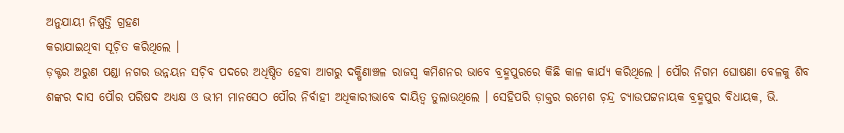ଅନୁଯାୟୀ ନିଷ୍ପତ୍ତି ଗ୍ରହଣ
କରାଯାଇଥିବା ସୂଚ଼ିତ କରିଥିଲେ ।
ଡ଼କ୍ଟର ଅରୁଣ ପଣ୍ଡା ନଗର ଉନ୍ନୟନ ସଚ଼ିବ ପଦରେ ଅଧିଷ୍ଠିତ ହେବା ଆଗରୁ ଦକ୍ଷିଣାଞ୍ଚଳ ରାଜସ୍ୱ କମିଶନର ଭାବେ ବ୍ରହ୍ମପୁରରେ କିଛି କାଳ କାର୍ଯ୍ୟ କରିଥିଲେ । ପୌର ନିଗମ ଘୋଷଣା ବେଳକୁ ଶିବ ଶଙ୍କର ଦାସ ପୌର ପରିଷଦ ଅଧ୍ୟକ୍ଷ ଓ ଭୀମ ମାନସେଠ ପୌର ନିର୍ବାହୀ ଅଧିକାରୀଭାବେ ଦାୟିତ୍ୱ ତୁଲାଉଥିଲେ । ସେହିପରି ଡ଼ାକ୍ତର ରମେଶ ଚ଼ନ୍ଦ୍ର ଚ୍ୟାଉପଟ୍ଟନାୟକ ବ୍ରହ୍ମପୁର ବିଧାୟକ, ଭି.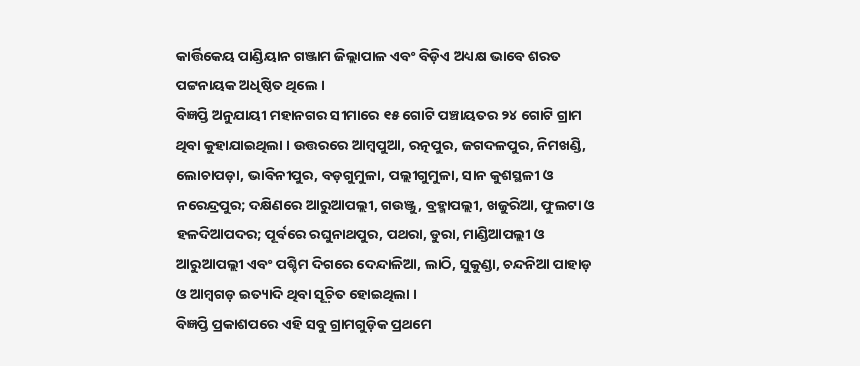କାର୍ତ୍ତିକେୟ ପାଣ୍ଡିୟାନ ଗଞ୍ଜାମ ଜିଲ୍ଲାପାଳ ଏବଂ ବିଡ଼ିଏ ଅଧ୍ୟକ୍ଷ ଭାବେ ଶରତ ପଟ୍ଟନାୟକ ଅଧିଷ୍ଠିତ ଥିଲେ ।
ବିଜ୍ଞପ୍ତି ଅନୁଯାୟୀ ମହାନଗର ସୀମାରେ ୧୫ ଗୋଟି ପଞ୍ଚାୟତର ୨୪ ଗୋଟି ଗ୍ରାମ ଥିବା କୁହାଯାଇଥିଲା । ଉତ୍ତରରେ ଆମ୍ୱପୁଆ, ରତ୍ନପୁର, ଜଗଦଳପୁର, ନିମଖଣ୍ଡି, ଲୋଚାପଡ଼ା, ଭାବିନୀପୁର, ବଡ଼ଗୁମୁଳା, ପଲ୍ଲୀଗୁମୁଳା, ସାନ କୁଶସ୍ଥଳୀ ଓ ନରେନ୍ଦ୍ରପୁର; ଦକ୍ଷିଣରେ ଆରୁଆପଲ୍ଲୀ, ଗଉଞ୍ଜୁ, ବ୍ରହ୍ମାପଲ୍ଲୀ, ଖଜୁରିଆ, ଫୁଲଟା ଓ ହଳଦିଆପଦର; ପୂର୍ବରେ ରଘୁନାଥପୁର, ପଥରା, ଡୁରା, ମାଣ୍ଡିଆପଲ୍ଲୀ ଓ ଆରୁଆପଲ୍ଲୀ ଏବଂ ପଶ୍ଚିମ ଦିଗରେ ଦେନ୍ଦାଳିଆ, ଲାଠି, ସୁକୁଣ୍ଡା, ଚନ୍ଦନିଆ ପାହାଡ଼ ଓ ଆମ୍ୱଗଡ଼ ଇତ୍ୟାଦି ଥିବା ସୂଚ଼ିତ ହୋଇଥିଲା ।
ବିଜ୍ଞପ୍ତି ପ୍ରକାଶପରେ ଏହି ସବୁ ଗ୍ରାମଗୁଡ଼ିକ ପ୍ରଥମେ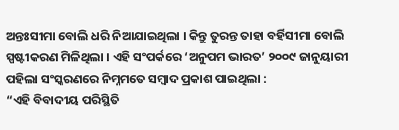ଅନ୍ତଃସୀମା ବୋଲି ଧରି ନିଆଯାଇଥିଲା । କିନ୍ତୁ ତୁରନ୍ତ ତାହା ବର୍ହିସୀମା ବୋଲି ସ୍ପଷ୍ଟୀକରଣ ମିଳିଥିଲା । ଏହି ସଂପର୍କରେ ‘ଅନୁପମ ଭାରତ’ ୨୦୦୯ ଜାନୁୟାରୀ ପହିଲା ସଂସ୍କରଣରେ ନିମ୍ନମତେ ସମ୍ୱାଦ ପ୍ରକାଶ ପାଇଥିଲା :
“ଏହି ବିବାଦୀୟ ପରିସ୍ଥିତି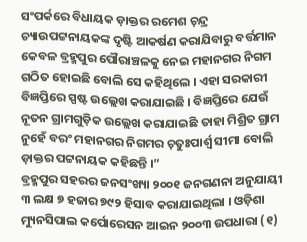ସଂପର୍କରେ ବିଧାୟକ ଡ଼ାକ୍ତର ରମେଶ ଚ଼ନ୍ଦ୍ର ଚ୍ୟାଉପଟ୍ଟନାୟକଙ୍କ ଦୃଷ୍ଟି ଆକର୍ଷଣ କରାଯିବାରୁ ବର୍ତ୍ତମାନ କେବଳ ବ୍ରହ୍ମପୁର ପୌରାଞ୍ଚଳକୁ ନେଇ ମହାନଗର ନିଗମ ଗଠିତ ହୋଇଛି ବୋଲି ସେ କହିଥିଲେ । ଏହା ସରକାରୀ ବିଜ୍ଞପ୍ତିରେ ସ୍ପଷ୍ଟ ଉଲ୍ଲେଖ କରାଯାଇଛି । ବିଜ୍ଞପ୍ତିରେ ଯେଉଁ ନୂତନ ଗ୍ରାମଗୁଡ଼ିକ ଉଲ୍ଲେଖ କରାଯାଇଛି ତାହା ମିଶ୍ରିତ ଗ୍ରାମ ନୁହେଁ ବରଂ ମହାନଗର ନିଗମର ଚ଼ତୁଃପାର୍ଶ୍ୱ ସୀମା ବୋଲି ଡ଼ାକ୍ତର ପଟ୍ଟନାୟକ କହିଛନ୍ତି ।”
ବ୍ରହ୍ମପୁର ସହରର ଜନସଂଖ୍ୟା ୨୦୦୧ ଜନଗଣନା ଅନୁଯାୟୀ ୩ ଲକ୍ଷ ୭ ହଜାର ୭୯୨ ହିସାବ କରାଯାଇଥିଲା । ଓଡ଼ିଶା ମ୍ୟୁନସିପାଲ କର୍ପୋରେସନ ଆଇନ ୨୦୦୩ ଉପଧାରା (୧)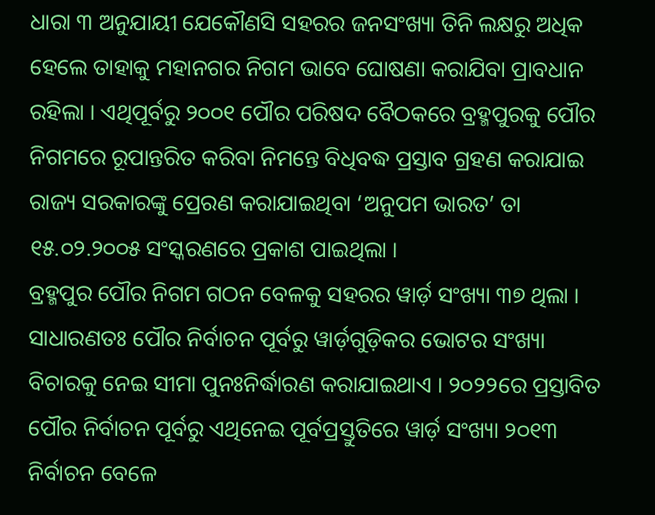ଧାରା ୩ ଅନୁଯାୟୀ ଯେକୌଣସି ସହରର ଜନସଂଖ୍ୟା ତିନି ଲକ୍ଷରୁ ଅଧିକ ହେଲେ ତାହାକୁ ମହାନଗର ନିଗମ ଭାବେ ଘୋଷଣା କରାଯିବା ପ୍ରାବଧାନ ରହିଲା । ଏଥିପୂର୍ବରୁ ୨୦୦୧ ପୌର ପରିଷଦ ବୈଠକରେ ବ୍ରହ୍ମପୁରକୁ ପୌର ନିଗମରେ ରୂପାନ୍ତରିତ କରିବା ନିମନ୍ତେ ବିଧିବଦ୍ଧ ପ୍ରସ୍ତାବ ଗ୍ରହଣ କରାଯାଇ ରାଜ୍ୟ ସରକାରଙ୍କୁ ପ୍ରେରଣ କରାଯାଇଥିବା ‘ଅନୁପମ ଭାରତ’ ତା ୧୫.୦୨.୨୦୦୫ ସଂସ୍କରଣରେ ପ୍ରକାଶ ପାଇଥିଲା ।
ବ୍ରହ୍ମପୁର ପୌର ନିଗମ ଗଠନ ବେଳକୁ ସହରର ୱାର୍ଡ଼ ସଂଖ୍ୟା ୩୭ ଥିଲା । ସାଧାରଣତଃ ପୌର ନିର୍ବାଚନ ପୂର୍ବରୁ ୱାର୍ଡ଼ଗୁଡ଼ିକର ଭୋଟର ସଂଖ୍ୟା ବିଚାରକୁ ନେଇ ସୀମା ପୁନଃନିର୍ଦ୍ଧାରଣ କରାଯାଇଥାଏ । ୨୦୨୨ରେ ପ୍ରସ୍ତାବିତ ପୌର ନିର୍ବାଚନ ପୂର୍ବରୁ ଏଥିନେଇ ପୂର୍ବପ୍ରସ୍ତୁତିରେ ୱାର୍ଡ଼ ସଂଖ୍ୟା ୨୦୧୩ ନିର୍ବାଚନ ବେଳେ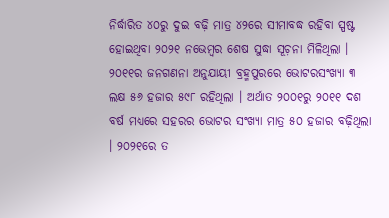ନିର୍ଦ୍ଧାରିତ ୪୦ରୁ ଦୁଇ ବଢ଼ି ମାତ୍ର ୪୨ରେ ସୀମାବଦ୍ଧ ରହିବା ସ୍ପଷ୍ଟ ହୋଇଥିବା ୨୦୨୧ ନଭେମ୍ୱର ଶେଷ ସୁଦ୍ଧା ସୂଚ଼ନା ମିଳିଥିଲା ।
୨୦୧୧ର ଜନଗଣନା ଅନୁଯାୟୀ ବ୍ରହ୍ମପୁରରେ ଭୋଟରସଂଖ୍ୟା ୩ ଲକ୍ଷ ୫୬ ହଜାର ୫୯୮ ରହିଥିଲା । ଅର୍ଥାତ ୨୦୦୧ରୁ ୨୦୧୧ ଦଶ ବର୍ଷ ମଧ୍ୟରେ ସହରର ଭୋଟର ସଂଖ୍ୟା ମାତ୍ର ୫୦ ହଜାର ବଢ଼ିଥିଲା । ୨୦୨୧ରେ ତ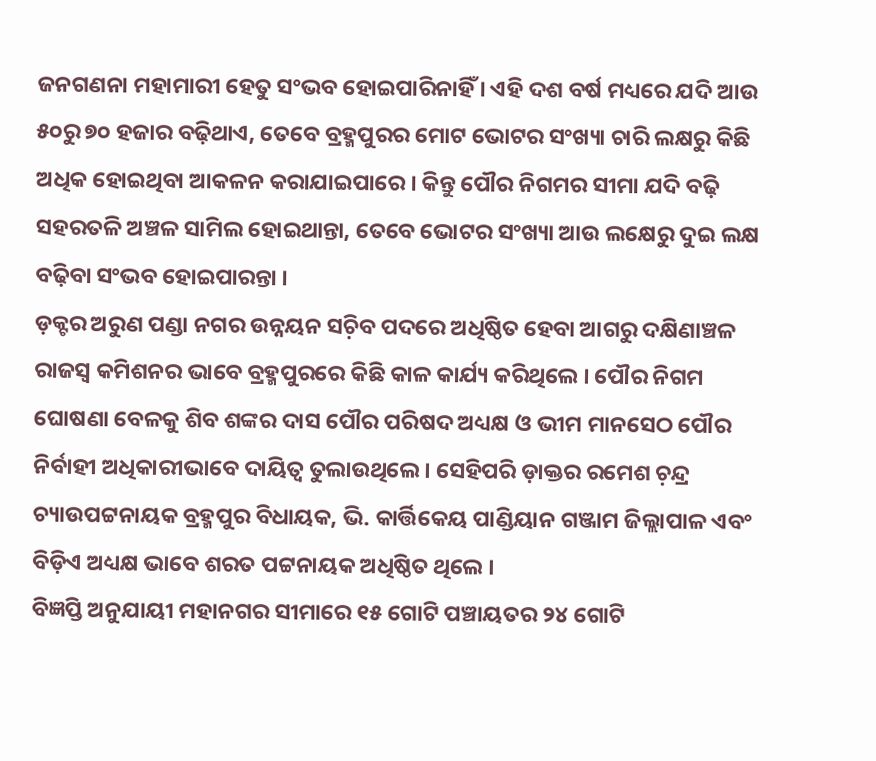ଜନଗଣନା ମହାମାରୀ ହେତୁ ସଂଭବ ହୋଇପାରିନାହିଁ । ଏହି ଦଶ ବର୍ଷ ମଧ୍ୟରେ ଯଦି ଆଉ ୫୦ରୁ ୭୦ ହଜାର ବଢ଼ିଥାଏ, ତେବେ ବ୍ରହ୍ମପୁରର ମୋଟ ଭୋଟର ସଂଖ୍ୟା ଚାରି ଲକ୍ଷରୁ କିଛି ଅଧିକ ହୋଇଥିବା ଆକଳନ କରାଯାଇପାରେ । କିନ୍ତୁ ପୌର ନିଗମର ସୀମା ଯଦି ବଢ଼ି ସହରତଳି ଅଞ୍ଚଳ ସାମିଲ ହୋଇଥାନ୍ତା, ତେବେ ଭୋଟର ସଂଖ୍ୟା ଆଉ ଲକ୍ଷେରୁ ଦୁଇ ଲକ୍ଷ ବଢ଼ିବା ସଂଭବ ହୋଇପାରନ୍ତା ।
ଡ଼କ୍ଟର ଅରୁଣ ପଣ୍ଡା ନଗର ଉନ୍ନୟନ ସଚ଼ିବ ପଦରେ ଅଧିଷ୍ଠିତ ହେବା ଆଗରୁ ଦକ୍ଷିଣାଞ୍ଚଳ ରାଜସ୍ୱ କମିଶନର ଭାବେ ବ୍ରହ୍ମପୁରରେ କିଛି କାଳ କାର୍ଯ୍ୟ କରିଥିଲେ । ପୌର ନିଗମ ଘୋଷଣା ବେଳକୁ ଶିବ ଶଙ୍କର ଦାସ ପୌର ପରିଷଦ ଅଧ୍ୟକ୍ଷ ଓ ଭୀମ ମାନସେଠ ପୌର ନିର୍ବାହୀ ଅଧିକାରୀଭାବେ ଦାୟିତ୍ୱ ତୁଲାଉଥିଲେ । ସେହିପରି ଡ଼ାକ୍ତର ରମେଶ ଚ଼ନ୍ଦ୍ର ଚ୍ୟାଉପଟ୍ଟନାୟକ ବ୍ରହ୍ମପୁର ବିଧାୟକ, ଭି. କାର୍ତ୍ତିକେୟ ପାଣ୍ଡିୟାନ ଗଞ୍ଜାମ ଜିଲ୍ଲାପାଳ ଏବଂ ବିଡ଼ିଏ ଅଧ୍ୟକ୍ଷ ଭାବେ ଶରତ ପଟ୍ଟନାୟକ ଅଧିଷ୍ଠିତ ଥିଲେ ।
ବିଜ୍ଞପ୍ତି ଅନୁଯାୟୀ ମହାନଗର ସୀମାରେ ୧୫ ଗୋଟି ପଞ୍ଚାୟତର ୨୪ ଗୋଟି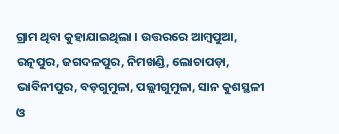ଗ୍ରାମ ଥିବା କୁହାଯାଇଥିଲା । ଉତ୍ତରରେ ଆମ୍ୱପୁଆ, ରତ୍ନପୁର, ଜଗଦଳପୁର, ନିମଖଣ୍ଡି, ଲୋଚାପଡ଼ା, ଭାବିନୀପୁର, ବଡ଼ଗୁମୁଳା, ପଲ୍ଲୀଗୁମୁଳା, ସାନ କୁଶସ୍ଥଳୀ ଓ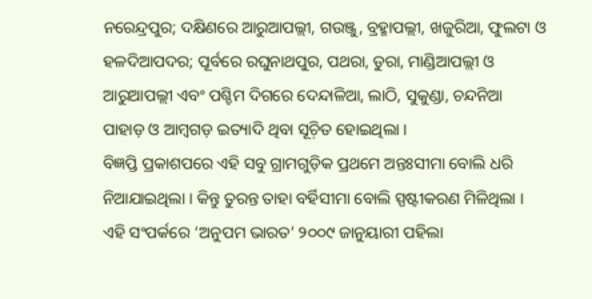ନରେନ୍ଦ୍ରପୁର; ଦକ୍ଷିଣରେ ଆରୁଆପଲ୍ଲୀ, ଗଉଞ୍ଜୁ, ବ୍ରହ୍ମାପଲ୍ଲୀ, ଖଜୁରିଆ, ଫୁଲଟା ଓ ହଳଦିଆପଦର; ପୂର୍ବରେ ରଘୁନାଥପୁର, ପଥରା, ଡୁରା, ମାଣ୍ଡିଆପଲ୍ଲୀ ଓ ଆରୁଆପଲ୍ଲୀ ଏବଂ ପଶ୍ଚିମ ଦିଗରେ ଦେନ୍ଦାଳିଆ, ଲାଠି, ସୁକୁଣ୍ଡା, ଚନ୍ଦନିଆ ପାହାଡ଼ ଓ ଆମ୍ୱଗଡ଼ ଇତ୍ୟାଦି ଥିବା ସୂଚ଼ିତ ହୋଇଥିଲା ।
ବିଜ୍ଞପ୍ତି ପ୍ରକାଶପରେ ଏହି ସବୁ ଗ୍ରାମଗୁଡ଼ିକ ପ୍ରଥମେ ଅନ୍ତଃସୀମା ବୋଲି ଧରି ନିଆଯାଇଥିଲା । କିନ୍ତୁ ତୁରନ୍ତ ତାହା ବର୍ହିସୀମା ବୋଲି ସ୍ପଷ୍ଟୀକରଣ ମିଳିଥିଲା । ଏହି ସଂପର୍କରେ ‘ଅନୁପମ ଭାରତ’ ୨୦୦୯ ଜାନୁୟାରୀ ପହିଲା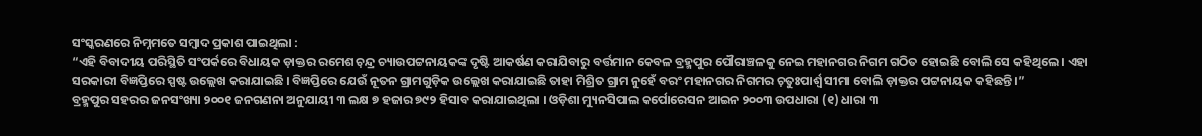ସଂସ୍କରଣରେ ନିମ୍ନମତେ ସମ୍ୱାଦ ପ୍ରକାଶ ପାଇଥିଲା :
“ଏହି ବିବାଦୀୟ ପରିସ୍ଥିତି ସଂପର୍କରେ ବିଧାୟକ ଡ଼ାକ୍ତର ରମେଶ ଚ଼ନ୍ଦ୍ର ଚ୍ୟାଉପଟ୍ଟନାୟକଙ୍କ ଦୃଷ୍ଟି ଆକର୍ଷଣ କରାଯିବାରୁ ବର୍ତ୍ତମାନ କେବଳ ବ୍ରହ୍ମପୁର ପୌରାଞ୍ଚଳକୁ ନେଇ ମହାନଗର ନିଗମ ଗଠିତ ହୋଇଛି ବୋଲି ସେ କହିଥିଲେ । ଏହା ସରକାରୀ ବିଜ୍ଞପ୍ତିରେ ସ୍ପଷ୍ଟ ଉଲ୍ଲେଖ କରାଯାଇଛି । ବିଜ୍ଞପ୍ତିରେ ଯେଉଁ ନୂତନ ଗ୍ରାମଗୁଡ଼ିକ ଉଲ୍ଲେଖ କରାଯାଇଛି ତାହା ମିଶ୍ରିତ ଗ୍ରାମ ନୁହେଁ ବରଂ ମହାନଗର ନିଗମର ଚ଼ତୁଃପାର୍ଶ୍ୱ ସୀମା ବୋଲି ଡ଼ାକ୍ତର ପଟ୍ଟନାୟକ କହିଛନ୍ତି ।”
ବ୍ରହ୍ମପୁର ସହରର ଜନସଂଖ୍ୟା ୨୦୦୧ ଜନଗଣନା ଅନୁଯାୟୀ ୩ ଲକ୍ଷ ୭ ହଜାର ୭୯୨ ହିସାବ କରାଯାଇଥିଲା । ଓଡ଼ିଶା ମ୍ୟୁନସିପାଲ କର୍ପୋରେସନ ଆଇନ ୨୦୦୩ ଉପଧାରା (୧) ଧାରା ୩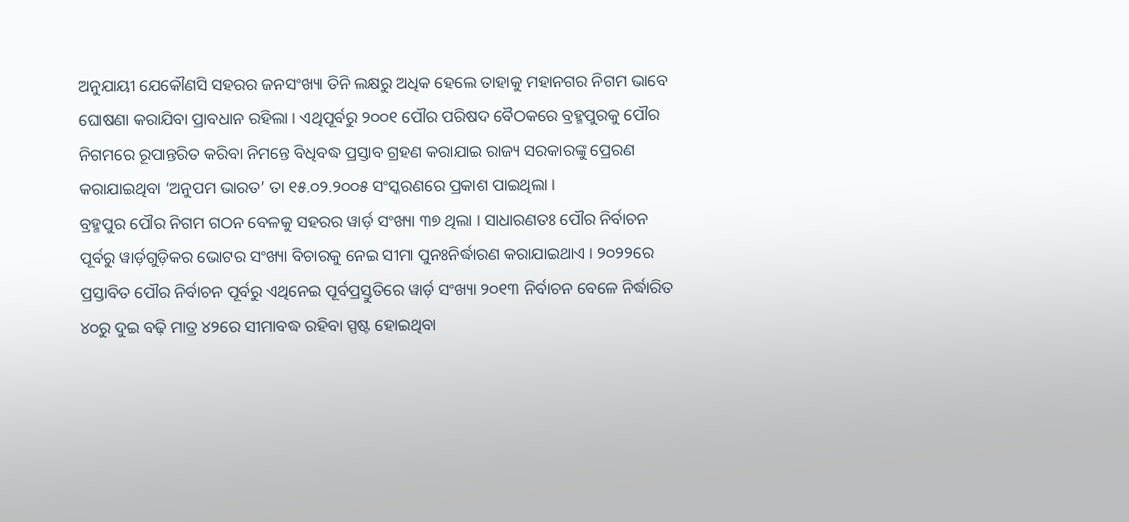ଅନୁଯାୟୀ ଯେକୌଣସି ସହରର ଜନସଂଖ୍ୟା ତିନି ଲକ୍ଷରୁ ଅଧିକ ହେଲେ ତାହାକୁ ମହାନଗର ନିଗମ ଭାବେ ଘୋଷଣା କରାଯିବା ପ୍ରାବଧାନ ରହିଲା । ଏଥିପୂର୍ବରୁ ୨୦୦୧ ପୌର ପରିଷଦ ବୈଠକରେ ବ୍ରହ୍ମପୁରକୁ ପୌର ନିଗମରେ ରୂପାନ୍ତରିତ କରିବା ନିମନ୍ତେ ବିଧିବଦ୍ଧ ପ୍ରସ୍ତାବ ଗ୍ରହଣ କରାଯାଇ ରାଜ୍ୟ ସରକାରଙ୍କୁ ପ୍ରେରଣ କରାଯାଇଥିବା ‘ଅନୁପମ ଭାରତ’ ତା ୧୫.୦୨.୨୦୦୫ ସଂସ୍କରଣରେ ପ୍ରକାଶ ପାଇଥିଲା ।
ବ୍ରହ୍ମପୁର ପୌର ନିଗମ ଗଠନ ବେଳକୁ ସହରର ୱାର୍ଡ଼ ସଂଖ୍ୟା ୩୭ ଥିଲା । ସାଧାରଣତଃ ପୌର ନିର୍ବାଚନ ପୂର୍ବରୁ ୱାର୍ଡ଼ଗୁଡ଼ିକର ଭୋଟର ସଂଖ୍ୟା ବିଚାରକୁ ନେଇ ସୀମା ପୁନଃନିର୍ଦ୍ଧାରଣ କରାଯାଇଥାଏ । ୨୦୨୨ରେ ପ୍ରସ୍ତାବିତ ପୌର ନିର୍ବାଚନ ପୂର୍ବରୁ ଏଥିନେଇ ପୂର୍ବପ୍ରସ୍ତୁତିରେ ୱାର୍ଡ଼ ସଂଖ୍ୟା ୨୦୧୩ ନିର୍ବାଚନ ବେଳେ ନିର୍ଦ୍ଧାରିତ ୪୦ରୁ ଦୁଇ ବଢ଼ି ମାତ୍ର ୪୨ରେ ସୀମାବଦ୍ଧ ରହିବା ସ୍ପଷ୍ଟ ହୋଇଥିବା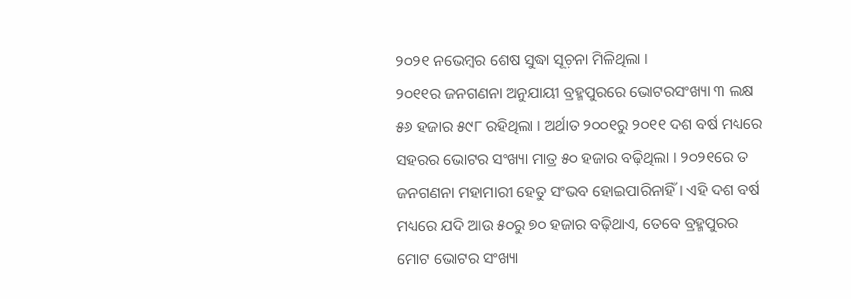୨୦୨୧ ନଭେମ୍ୱର ଶେଷ ସୁଦ୍ଧା ସୂଚ଼ନା ମିଳିଥିଲା ।
୨୦୧୧ର ଜନଗଣନା ଅନୁଯାୟୀ ବ୍ରହ୍ମପୁରରେ ଭୋଟରସଂଖ୍ୟା ୩ ଲକ୍ଷ ୫୬ ହଜାର ୫୯୮ ରହିଥିଲା । ଅର୍ଥାତ ୨୦୦୧ରୁ ୨୦୧୧ ଦଶ ବର୍ଷ ମଧ୍ୟରେ ସହରର ଭୋଟର ସଂଖ୍ୟା ମାତ୍ର ୫୦ ହଜାର ବଢ଼ିଥିଲା । ୨୦୨୧ରେ ତ ଜନଗଣନା ମହାମାରୀ ହେତୁ ସଂଭବ ହୋଇପାରିନାହିଁ । ଏହି ଦଶ ବର୍ଷ ମଧ୍ୟରେ ଯଦି ଆଉ ୫୦ରୁ ୭୦ ହଜାର ବଢ଼ିଥାଏ, ତେବେ ବ୍ରହ୍ମପୁରର ମୋଟ ଭୋଟର ସଂଖ୍ୟା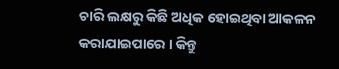ଚାରି ଲକ୍ଷରୁ କିଛି ଅଧିକ ହୋଇଥିବା ଆକଳନ କରାଯାଇପାରେ । କିନ୍ତୁ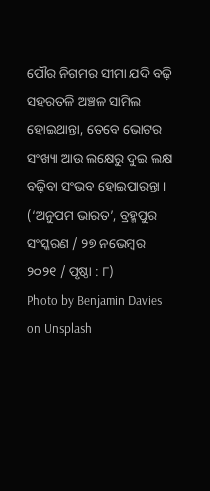ପୌର ନିଗମର ସୀମା ଯଦି ବଢ଼ି ସହରତଳି ଅଞ୍ଚଳ ସାମିଲ ହୋଇଥାନ୍ତା, ତେବେ ଭୋଟର ସଂଖ୍ୟା ଆଉ ଲକ୍ଷେରୁ ଦୁଇ ଲକ୍ଷ ବଢ଼ିବା ସଂଭବ ହୋଇପାରନ୍ତା ।
(‘ଅନୁପମ ଭାରତ’, ବ୍ରହ୍ମପୁର ସଂସ୍କରଣ / ୨୭ ନଭେମ୍ୱର ୨୦୨୧ / ପୃଷ୍ଠା : ୮)
Photo by Benjamin Davies on Unsplash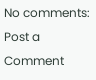No comments:
Post a Comment